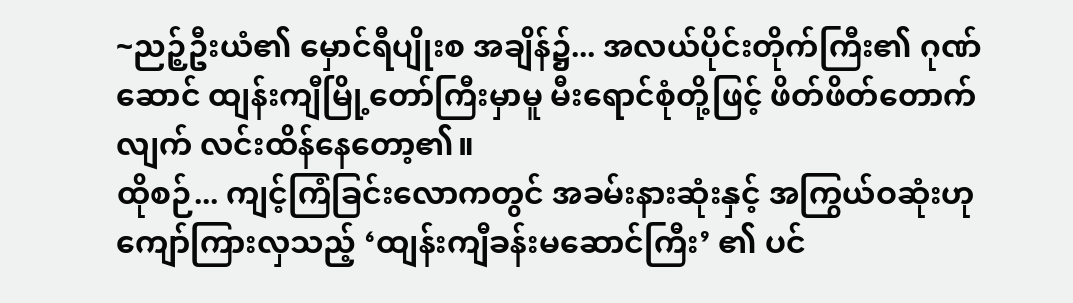~ညဉ့်ဦးယံ၏ မှောင်ရီပျိုးစ အချိန်၌... အလယ်ပိုင်းတိုက်ကြီး၏ ဂုဏ်ဆောင် ထျန်းကျီမြို့တော်ကြီးမှာမူ မီးရောင်စုံတို့ဖြင့် ဖိတ်ဖိတ်တောက်လျက် လင်းထိန်နေတော့၏။
ထိုစဉ်... ကျင့်ကြံခြင်းလောကတွင် အခမ်းနားဆုံးနှင့် အကြွယ်ဝဆုံးဟု ကျော်ကြားလှသည့် ‘ထျန်းကျီခန်းမဆောင်ကြီး’ ၏ ပင်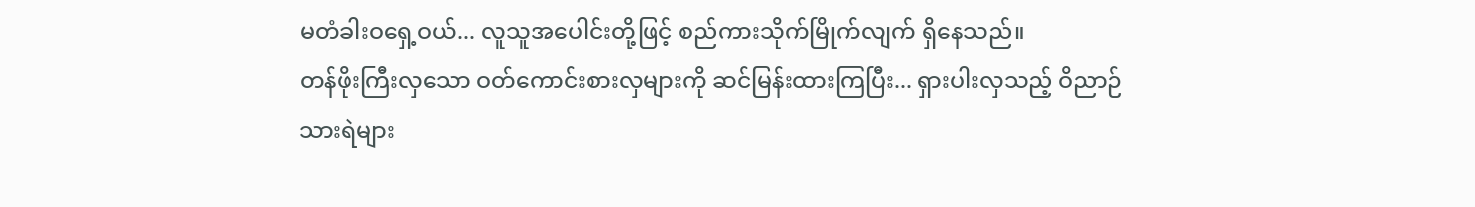မတံခါးဝရှေ့ဝယ်... လူသူအပေါင်းတို့ဖြင့် စည်ကားသိုက်မြိုက်လျက် ရှိနေသည်။
တန်ဖိုးကြီးလှသော ဝတ်ကောင်းစားလှများကို ဆင်မြန်းထားကြပြီး... ရှားပါးလှသည့် ဝိညာဉ်သားရဲများ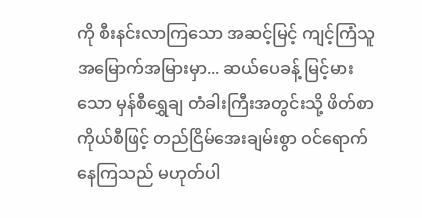ကို စီးနင်းလာကြသော အဆင့်မြင့် ကျင့်ကြံသူ အမြောက်အမြားမှာ... ဆယ်ပေခန့် မြင့်မားသော မှန်စီရွှေချ တံခါးကြီးအတွင်းသို့ ဖိတ်စာကိုယ်စီဖြင့် တည်ငြိမ်အေးချမ်းစွာ ဝင်ရောက်နေကြသည် မဟုတ်ပါ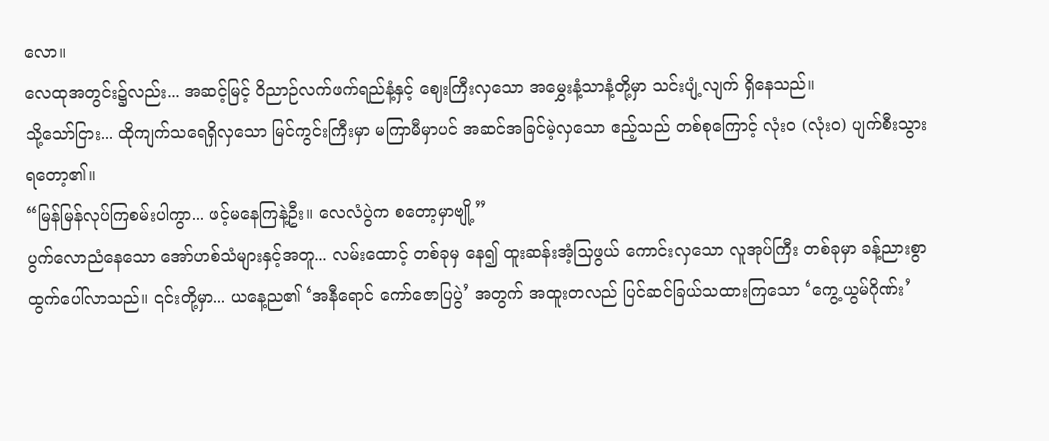လော။
လေထုအတွင်း၌လည်း... အဆင့်မြင့် ဝိညာဉ်လက်ဖက်ရည်နံ့နှင့် ဈေးကြီးလှသော အမွှေးနံ့သာနံ့တို့မှာ သင်းပျံ့လျက် ရှိနေသည်။
သို့သော်ငြား... ထိုကျက်သရေရှိလှသော မြင်ကွင်းကြီးမှာ မကြာမီမှာပင် အဆင်အခြင်မဲ့လှသော ဧည့်သည် တစ်စုကြောင့် လုံးဝ (လုံးဝ) ပျက်စီးသွားရတော့၏။
“မြန်မြန်လုပ်ကြစမ်းပါကွာ... ဖင့်မနေကြနဲ့ဦး။ လေလံပွဲက စတော့မှာဗျို့”
ပွက်လောညံနေသော အော်ဟစ်သံများနှင့်အတူ... လမ်းထောင့် တစ်ခုမှ နေ၍ ထူးဆန်းအံ့သြဖွယ် ကောင်းလှသော လူအုပ်ကြီး တစ်ခုမှာ ခန့်ညားစွာ ထွက်ပေါ်လာသည်။ ၎င်းတို့မှာ... ယနေ့ည၏ ‘အနီရောင် ကော်ဇောပြပွဲ’ အတွက် အထူးတလည် ပြင်ဆင်ခြယ်သထားကြသော ‘ကွေ့ယွမ်ဂိုဏ်း’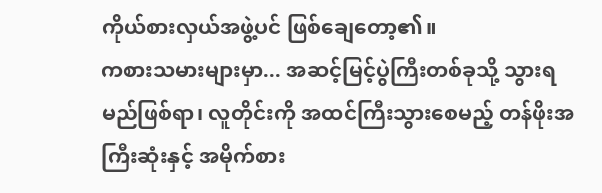ကိုယ်စားလှယ်အဖွဲ့ပင် ဖြစ်ချေတော့၏။
ကစားသမားများမှာ... အဆင့်မြင့်ပွဲကြီးတစ်ခုသို့ သွားရမည်ဖြစ်ရာ၊ လူတိုင်းကို အထင်ကြီးသွားစေမည့် တန်ဖိုးအကြီးဆုံးနှင့် အမိုက်စား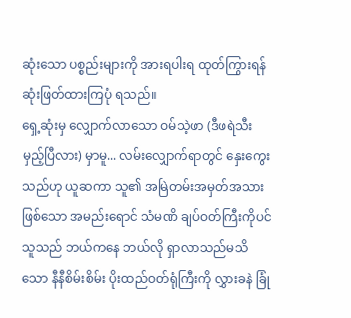ဆုံးသော ပစ္စည်းများကို အားရပါးရ ထုတ်ကြွားရန် ဆုံးဖြတ်ထားကြပုံ ရသည်။
ရှေ့ဆုံးမှ လျှောက်လာသော ဝမ်သဲ့ဖာ (ဒီဖရဲသီးမှည့်ပြီလား) မှာမူ... လမ်းလျှောက်ရာတွင် နှေးကွေးသည်ဟု ယူဆကာ သူ၏ အမြဲတမ်းအမှတ်အသားဖြစ်သော အမည်းရောင် သံမဏိ ချပ်ဝတ်ကြီးကိုပင် သူသည် ဘယ်ကနေ ဘယ်လို ရှာလာသည်မသိသော နီနီစိမ်းစိမ်း ပိုးထည်ဝတ်ရုံကြီးကို လွှားခနဲ ခြုံ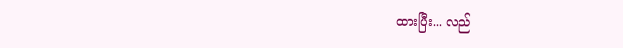ထားပြီး... လည်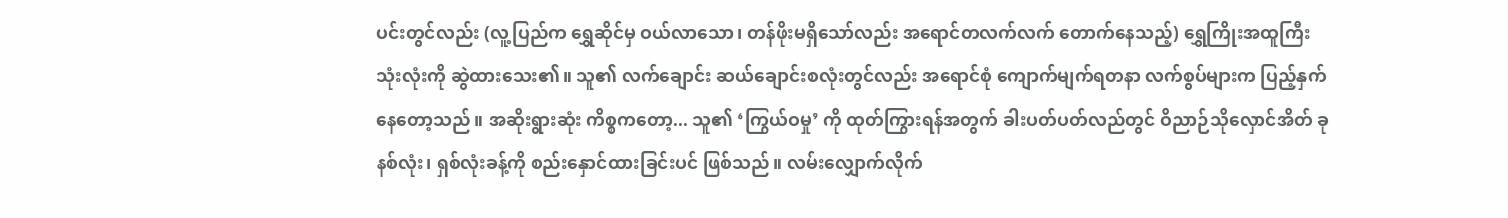ပင်းတွင်လည်း (လူ့ပြည်က ရွှေဆိုင်မှ ဝယ်လာသော၊ တန်ဖိုးမရှိသော်လည်း အရောင်တလက်လက် တောက်နေသည့်) ရွှေကြိုးအထူကြီး သုံးလုံးကို ဆွဲထားသေး၏။ သူ၏ လက်ချောင်း ဆယ်ချောင်းစလုံးတွင်လည်း အရောင်စုံ ကျောက်မျက်ရတနာ လက်စွပ်များက ပြည့်နှက်နေတော့သည်။ အဆိုးရွားဆုံး ကိစ္စကတော့... သူ၏ ‘ကြွယ်ဝမှု’ ကို ထုတ်ကြွားရန်အတွက် ခါးပတ်ပတ်လည်တွင် ဝိညာဉ်သိုလှောင်အိတ် ခုနစ်လုံး၊ ရှစ်လုံးခန့်ကို စည်းနှောင်ထားခြင်းပင် ဖြစ်သည်။ လမ်းလျှောက်လိုက်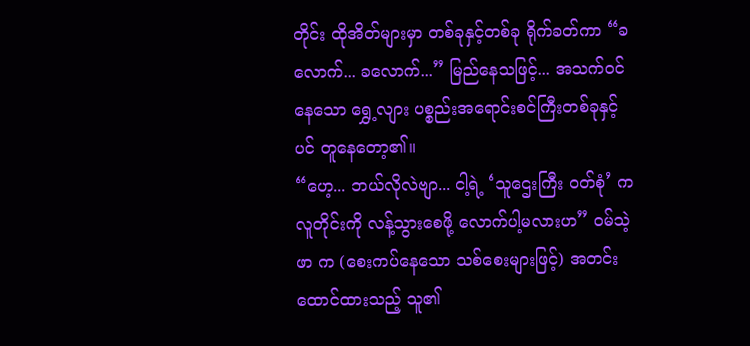တိုင်း ထိုအိတ်များမှာ တစ်ခုနှင့်တစ်ခု ရိုက်ခတ်ကာ “ခလောက်... ခလောက်...” မြည်နေသဖြင့်... အသက်ဝင်နေသော ရွှေ့လျား ပစ္စည်းအရောင်းစင်ကြီးတစ်ခုနှင့်ပင် တူနေတော့၏။
“ဟေ့... ဘယ်လိုလဲဗျာ... ငါ့ရဲ့ ‘သူဌေးကြီး ဝတ်စုံ’ က လူတိုင်းကို လန့်သွားစေဖို့ လောက်ပါ့မလားဟ” ဝမ်သဲ့ဖာ က (စေးကပ်နေသော သစ်စေးများဖြင့်) အတင်း ထောင်ထားသည့် သူ၏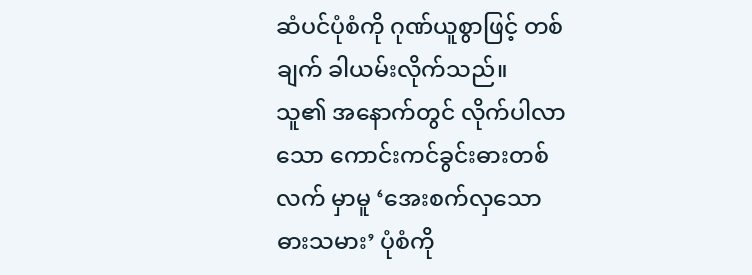ဆံပင်ပုံစံကို ဂုဏ်ယူစွာဖြင့် တစ်ချက် ခါယမ်းလိုက်သည်။
သူ၏ အနောက်တွင် လိုက်ပါလာသော ကောင်းကင်ခွင်းဓားတစ်လက် မှာမူ ‘အေးစက်လှသော ဓားသမား’ ပုံစံကို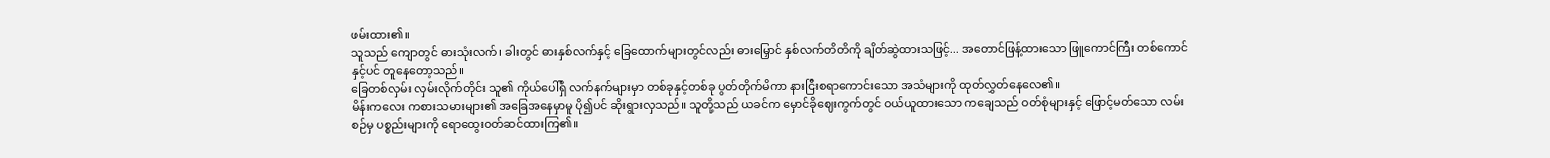ဖမ်းထား၏။
သူသည် ကျောတွင် ဓားသုံးလက်၊ ခါးတွင် ဓားနှစ်လက်နှင့် ခြေထောက်များတွင်လည်း ဓားမြှောင် နှစ်လက်တိတိကို ချိတ်ဆွဲထားသဖြင့်... အတောင်ဖြန့်ထားသော ဖြူကောင်ကြီး တစ်ကောင်နှင့်ပင် တူနေတော့သည်။
ခြေတစ်လှမ်း လှမ်းလိုက်တိုင်း သူ၏ ကိုယ်ပေါ်ရှိ လက်နက်များမှာ တစ်ခုနှင့်တစ်ခု ပွတ်တိုက်မိကာ နားငြီးစရာကောင်းသော အသံများကို ထုတ်လွှတ်နေလေ၏။
မိန်းကလေး ကစားသမားများ၏ အခြေအနေမှာမူ ပို၍ပင် ဆိုးရွားလှသည်။ သူတို့သည် ယခင်က မှောင်ခိုဈေးကွက်တွင် ဝယ်ယူထားသော ကချေသည် ဝတ်စုံများနှင့် ဖြောင့်မတ်သော လမ်းစဉ်မှ ပစ္စည်းများကို ရောထွေးဝတ်ဆင်ထားကြ၏။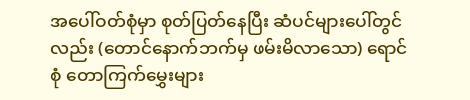အပေါ်ဝတ်စုံမှာ စုတ်ပြတ်နေပြီး ဆံပင်များပေါ်တွင်လည်း (တောင်နောက်ဘက်မှ ဖမ်းမိလာသော) ရောင်စုံ တောကြက်မွှေးများ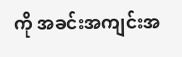ကို အခင်းအကျင်းအ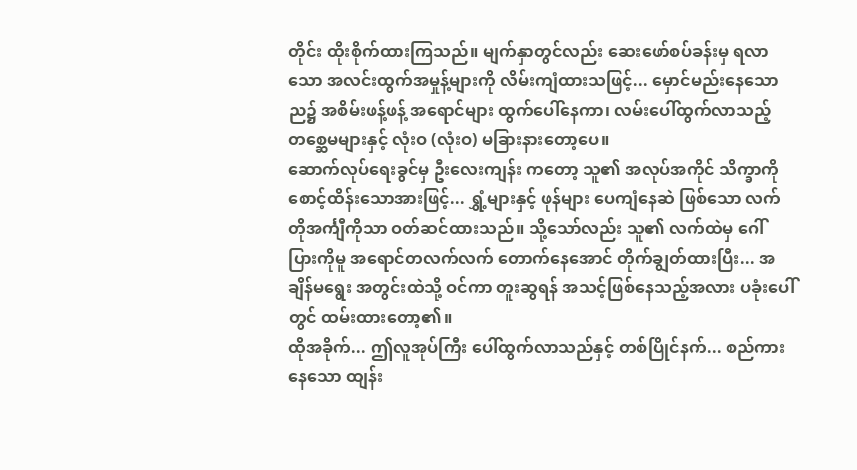တိုင်း ထိုးစိုက်ထားကြသည်။ မျက်နှာတွင်လည်း ဆေးဖော်စပ်ခန်းမှ ရလာသော အလင်းထွက်အမှုန့်များကို လိမ်းကျံထားသဖြင့်... မှောင်မည်းနေသော ည၌ အစိမ်းဖန့်ဖန့် အရောင်များ ထွက်ပေါ်နေကာ၊ လမ်းပေါ်ထွက်လာသည့် တစ္ဆေမများနှင့် လုံးဝ (လုံးဝ) မခြားနားတော့ပေ။
ဆောက်လုပ်ရေးခွင်မှ ဦးလေးကျန်း ကတော့ သူ၏ အလုပ်အကိုင် သိက္ခာကို စောင့်ထိန်းသောအားဖြင့်... ရွှံ့များနှင့် ဖုန်များ ပေကျံနေဆဲ ဖြစ်သော လက်တိုအင်္ကျီကိုသာ ဝတ်ဆင်ထားသည်။ သို့သော်လည်း သူ၏ လက်ထဲမှ ဂေါ်ပြားကိုမူ အရောင်တလက်လက် တောက်နေအောင် တိုက်ချွတ်ထားပြီး... အချိန်မရွေး အတွင်းထဲသို့ ဝင်ကာ တူးဆွရန် အသင့်ဖြစ်နေသည့်အလား ပခုံးပေါ်တွင် ထမ်းထားတော့၏။
ထိုအခိုက်... ဤလူအုပ်ကြီး ပေါ်ထွက်လာသည်နှင့် တစ်ပြိုင်နက်... စည်ကားနေသော ထျန်း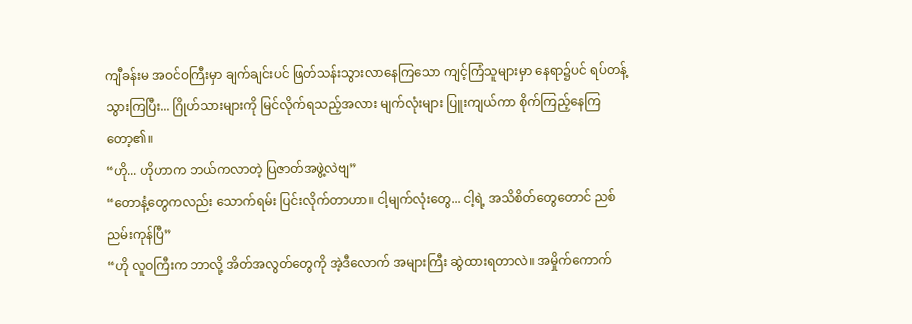ကျီခန်းမ အဝင်ဝကြီးမှာ ချက်ချင်းပင် ဖြတ်သန်းသွားလာနေကြသော ကျင့်ကြံသူများမှာ နေရာ၌ပင် ရပ်တန့်သွားကြပြီး... ဂြိုဟ်သားများကို မြင်လိုက်ရသည့်အလား မျက်လုံးများ ပြူးကျယ်ကာ စိုက်ကြည့်နေကြတော့၏။
“ဟို... ဟိုဟာက ဘယ်ကလာတဲ့ ပြဇာတ်အဖွဲ့လဲဗျ”
“တောနံ့တွေကလည်း သောက်ရမ်း ပြင်းလိုက်တာဟာ။ ငါ့မျက်လုံးတွေ... ငါ့ရဲ့ အသိစိတ်တွေတောင် ညစ်ညမ်းကုန်ပြီ”
“ဟို လူဝကြီးက ဘာလို့ အိတ်အလွတ်တွေကို အဲ့ဒီလောက် အများကြီး ဆွဲထားရတာလဲ။ အမှိုက်ကောက်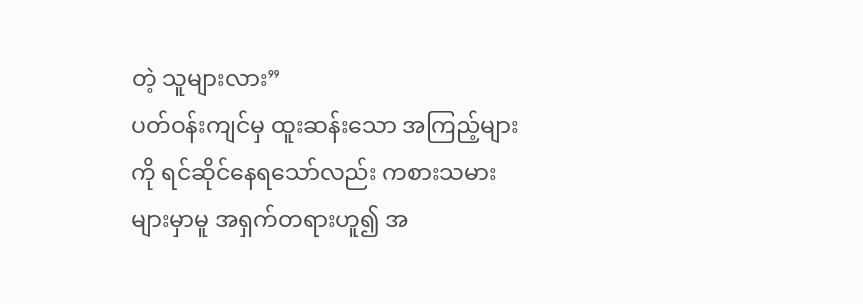တဲ့ သူများလား”
ပတ်ဝန်းကျင်မှ ထူးဆန်းသော အကြည့်များကို ရင်ဆိုင်နေရသော်လည်း ကစားသမားများမှာမူ အရှက်တရားဟူ၍ အ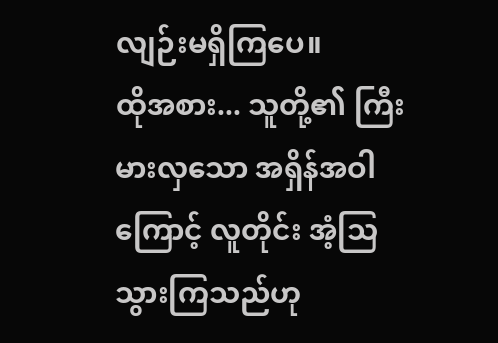လျဉ်းမရှိကြပေ။
ထိုအစား... သူတို့၏ ကြီးမားလှသော အရှိန်အဝါကြောင့် လူတိုင်း အံ့သြသွားကြသည်ဟု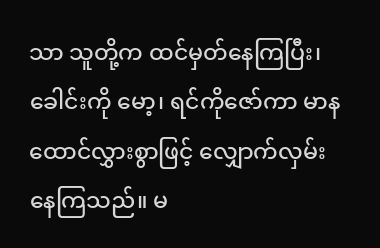သာ သူတို့က ထင်မှတ်နေကြပြီး၊ ခေါင်းကို မော့၊ ရင်ကိုဇော်ကာ မာနထောင်လွှားစွာဖြင့် လျှောက်လှမ်းနေကြသည်။ မ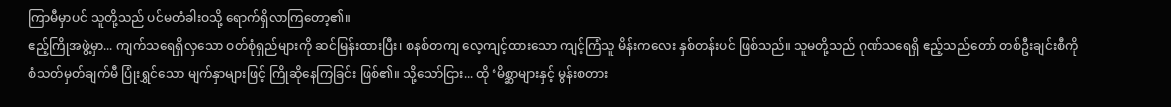ကြာမီမှာပင် သူတို့သည် ပင်မတံခါးဝသို့ ရောက်ရှိလာကြတော့၏။
ဧည့်ကြိုအဖွဲ့မှာ... ကျက်သရေရှိလှသော ဝတ်စုံရှည်များကို ဆင်မြန်းထားပြီး၊ စနစ်တကျ လေ့ကျင့်ထားသော ကျင့်ကြံသူ မိန်းကလေး နှစ်တန်းပင် ဖြစ်သည်။ သူမတို့သည် ဂုဏ်သရေရှိ ဧည့်သည်တော် တစ်ဦးချင်းစီကို စံသတ်မှတ်ချက်မီ ပြုံးရွှင်သော မျက်နှာများဖြင့် ကြိုဆိုနေကြခြင်း ဖြစ်၏။ သို့သော်ငြား... ထို ‘မိစ္ဆာများနှင့် မွန်းစတား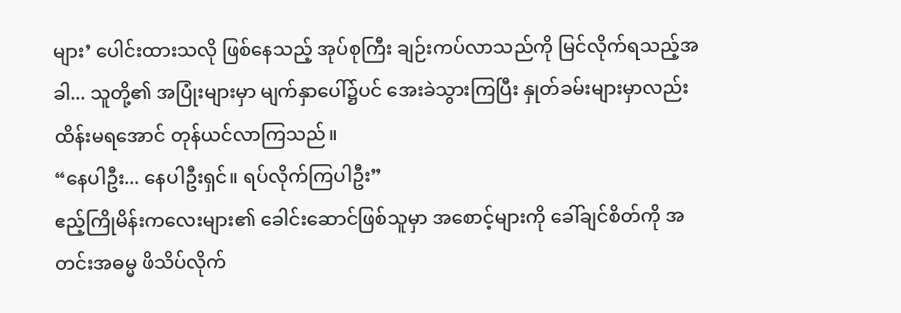များ’ ပေါင်းထားသလို ဖြစ်နေသည့် အုပ်စုကြီး ချဉ်းကပ်လာသည်ကို မြင်လိုက်ရသည့်အခါ... သူတို့၏ အပြုံးများမှာ မျက်နှာပေါ်၌ပင် အေးခဲသွားကြပြီး နှုတ်ခမ်းများမှာလည်း ထိန်းမရအောင် တုန်ယင်လာကြသည်။
“နေပါဦး... နေပါဦးရှင်။ ရပ်လိုက်ကြပါဦး”
ဧည့်ကြိုမိန်းကလေးများ၏ ခေါင်းဆောင်ဖြစ်သူမှာ အစောင့်များကို ခေါ်ချင်စိတ်ကို အတင်းအဓမ္မ ဖိသိပ်လိုက်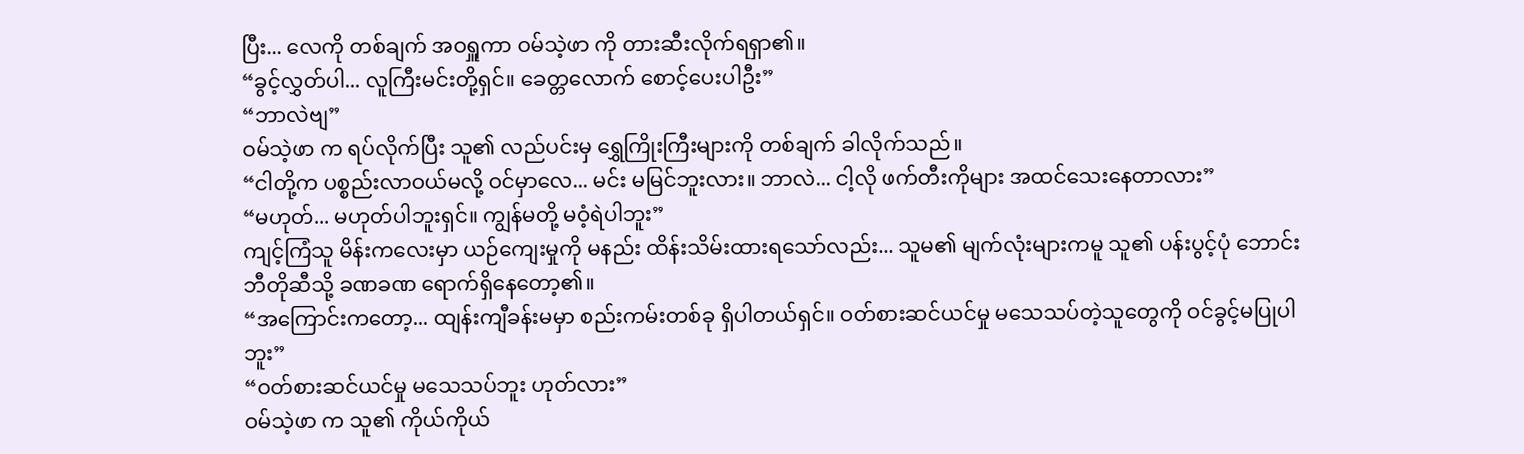ပြီး... လေကို တစ်ချက် အဝရှူကာ ဝမ်သဲ့ဖာ ကို တားဆီးလိုက်ရရှာ၏။
“ခွင့်လွှတ်ပါ... လူကြီးမင်းတို့ရှင်။ ခေတ္တလောက် စောင့်ပေးပါဦး”
“ဘာလဲဗျ”
ဝမ်သဲ့ဖာ က ရပ်လိုက်ပြီး သူ၏ လည်ပင်းမှ ရွှေကြိုးကြီးများကို တစ်ချက် ခါလိုက်သည်။
“ငါတို့က ပစ္စည်းလာဝယ်မလို့ ဝင်မှာလေ... မင်း မမြင်ဘူးလား။ ဘာလဲ... ငါ့လို ဖက်တီးကိုများ အထင်သေးနေတာလား”
“မဟုတ်... မဟုတ်ပါဘူးရှင်။ ကျွန်မတို့ မဝံ့ရဲပါဘူး”
ကျင့်ကြံသူ မိန်းကလေးမှာ ယဉ်ကျေးမှုကို မနည်း ထိန်းသိမ်းထားရသော်လည်း... သူမ၏ မျက်လုံးများကမူ သူ၏ ပန်းပွင့်ပုံ ဘောင်းဘီတိုဆီသို့ ခဏခဏ ရောက်ရှိနေတော့၏။
“အကြောင်းကတော့... ထျန်းကျီခန်းမမှာ စည်းကမ်းတစ်ခု ရှိပါတယ်ရှင်။ ဝတ်စားဆင်ယင်မှု မသေသပ်တဲ့သူတွေကို ဝင်ခွင့်မပြုပါဘူး”
“ဝတ်စားဆင်ယင်မှု မသေသပ်ဘူး ဟုတ်လား”
ဝမ်သဲ့ဖာ က သူ၏ ကိုယ်ကိုယ်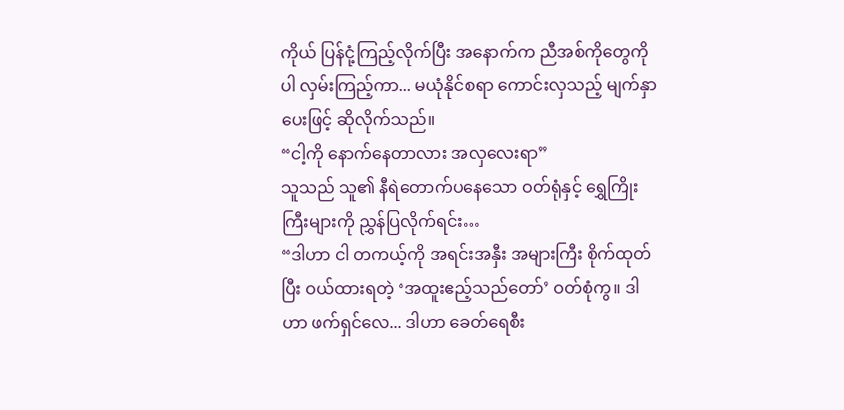ကိုယ် ပြန်ငုံ့ကြည့်လိုက်ပြီး အနောက်က ညီအစ်ကိုတွေကိုပါ လှမ်းကြည့်ကာ... မယုံနိုင်စရာ ကောင်းလှသည့် မျက်နှာပေးဖြင့် ဆိုလိုက်သည်။
“ငါ့ကို နောက်နေတာလား အလှလေးရာ”
သူသည် သူ၏ နီရဲတောက်ပနေသော ဝတ်ရုံနှင့် ရွှေကြိုးကြီးများကို ညွှန်ပြလိုက်ရင်း…
“ဒါဟာ ငါ တကယ့်ကို အရင်းအနှီး အများကြီး စိုက်ထုတ်ပြီး ဝယ်ထားရတဲ့ ‘အထူးဧည့်သည်တော်’ ဝတ်စုံကွ။ ဒါဟာ ဖက်ရှင်လေ... ဒါဟာ ခေတ်ရေစီး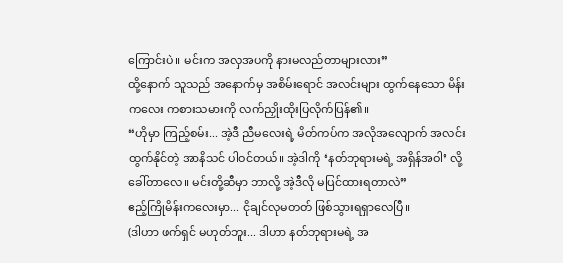ကြောင်းပဲ။ မင်းက အလှအပကို နားမလည်တာများလား”
ထို့နောက် သူသည် အနောက်မှ အစိမ်းရောင် အလင်းများ ထွက်နေသော မိန်းကလေး ကစားသမားကို လက်ညှိုးထိုးပြလိုက်ပြန်၏။
“ဟိုမှာ ကြည့်စမ်း... အဲ့ဒီ ညီမလေးရဲ့ မိတ်ကပ်က အလိုအလျောက် အလင်းထွက်နိုင်တဲ့ အာနိသင် ပါဝင်တယ်။ အဲ့ဒါကို ‘နတ်ဘုရားမရဲ့ အရှိန်အဝါ’ လို့ ခေါ်တာလေ။ မင်းတို့ဆီမှာ ဘာလို့ အဲ့ဒီလို မပြင်ထားရတာလဲ”
ဧည့်ကြိုမိန်းကလေးမှာ... ငိုချင်လုမတတ် ဖြစ်သွားရရှာလေပြီ။
(ဒါဟာ ဖက်ရှင် မဟုတ်ဘူး... ဒါဟာ နတ်ဘုရားမရဲ့ အ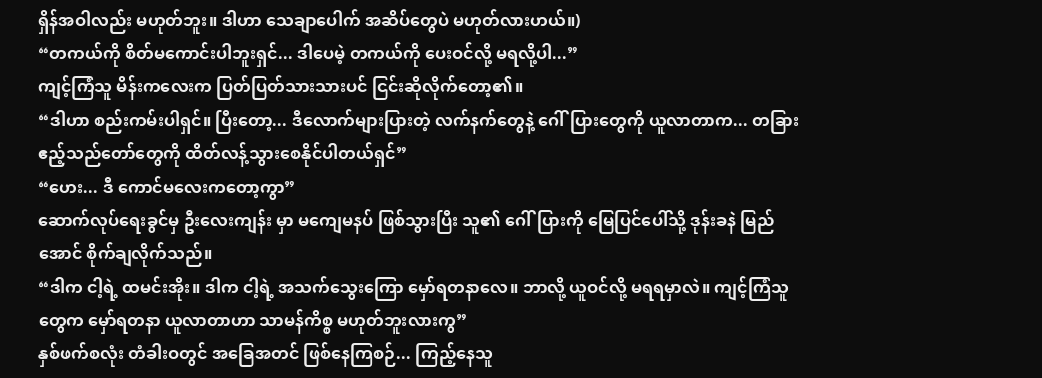ရှိန်အဝါလည်း မဟုတ်ဘူး။ ဒါဟာ သေချာပေါက် အဆိပ်တွေပဲ မဟုတ်လားဟယ်။)
“တကယ်ကို စိတ်မကောင်းပါဘူးရှင်... ဒါပေမဲ့ တကယ်ကို ပေးဝင်လို့ မရလို့ပါ...”
ကျင့်ကြံသူ မိန်းကလေးက ပြတ်ပြတ်သားသားပင် ငြင်းဆိုလိုက်တော့၏။
“ဒါဟာ စည်းကမ်းပါရှင်။ ပြီးတော့... ဒီလောက်များပြားတဲ့ လက်နက်တွေနဲ့ ဂေါ်ပြားတွေကို ယူလာတာက... တခြား ဧည့်သည်တော်တွေကို ထိတ်လန့်သွားစေနိုင်ပါတယ်ရှင်”
“ဟေး... ဒီ ကောင်မလေးကတော့ကွာ”
ဆောက်လုပ်ရေးခွင်မှ ဦးလေးကျန်း မှာ မကျေမနပ် ဖြစ်သွားပြီး သူ၏ ဂေါ်ပြားကို မြေပြင်ပေါ်သို့ ဒုန်းခနဲ မြည်အောင် စိုက်ချလိုက်သည်။
“ဒါက ငါ့ရဲ့ ထမင်းအိုး။ ဒါက ငါ့ရဲ့ အသက်သွေးကြော မှော်ရတနာလေ။ ဘာလို့ ယူဝင်လို့ မရရမှာလဲ။ ကျင့်ကြံသူတွေက မှော်ရတနာ ယူလာတာဟာ သာမန်ကိစ္စ မဟုတ်ဘူးလားကွ”
နှစ်ဖက်စလုံး တံခါးဝတွင် အခြေအတင် ဖြစ်နေကြစဉ်... ကြည့်နေသူ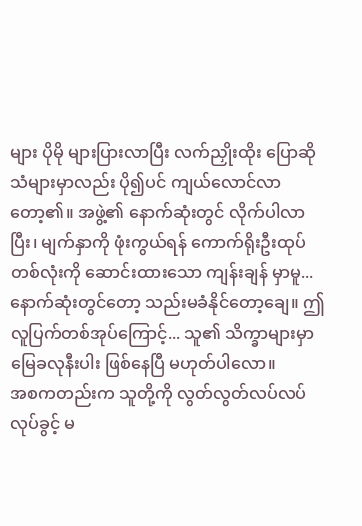များ ပိုမို များပြားလာပြီး လက်ညှိုးထိုး ပြောဆိုသံများမှာလည်း ပို၍ပင် ကျယ်လောင်လာတော့၏။ အဖွဲ့၏ နောက်ဆုံးတွင် လိုက်ပါလာပြီး၊ မျက်နှာကို ဖုံးကွယ်ရန် ကောက်ရိုးဦးထုပ် တစ်လုံးကို ဆောင်းထားသော ကျန်းချန် မှာမူ... နောက်ဆုံးတွင်တော့ သည်းမခံနိုင်တော့ချေ။ ဤ လူပြက်တစ်အုပ်ကြောင့်... သူ၏ သိက္ခာများမှာ မြေခလုနီးပါး ဖြစ်နေပြီ မဟုတ်ပါလော။
အစကတည်းက သူတို့ကို လွတ်လွတ်လပ်လပ် လုပ်ခွင့် မ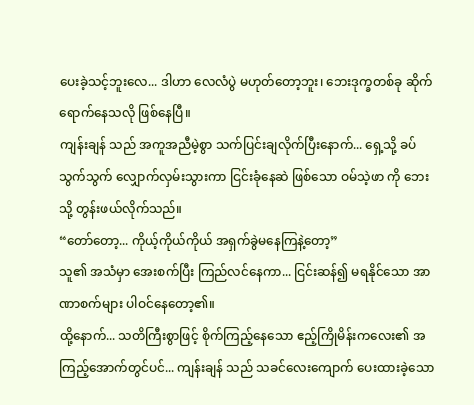ပေးခဲ့သင့်ဘူးလေ... ဒါဟာ လေလံပွဲ မဟုတ်တော့ဘူး၊ ဘေးဒုက္ခတစ်ခု ဆိုက်ရောက်နေသလို ဖြစ်နေပြီ။
ကျန်းချန် သည် အကူအညီမဲ့စွာ သက်ပြင်းချလိုက်ပြီးနောက်... ရှေ့သို့ ခပ်သွက်သွက် လျှောက်လှမ်းသွားကာ ငြင်းခုံနေဆဲ ဖြစ်သော ဝမ်သဲ့ဖာ ကို ဘေးသို့ တွန်းဖယ်လိုက်သည်။
“တော်တော့... ကိုယ့်ကိုယ်ကိုယ် အရှက်ခွဲမနေကြနဲ့တော့”
သူ၏ အသံမှာ အေးစက်ပြီး ကြည်လင်နေကာ... ငြင်းဆန်၍ မရနိုင်သော အာဏာစက်များ ပါဝင်နေတော့၏။
ထို့နောက်... သတိကြီးစွာဖြင့် စိုက်ကြည့်နေသော ဧည့်ကြိုမိန်းကလေး၏ အကြည့်အောက်တွင်ပင်... ကျန်းချန် သည် သခင်လေးကျောက် ပေးထားခဲ့သော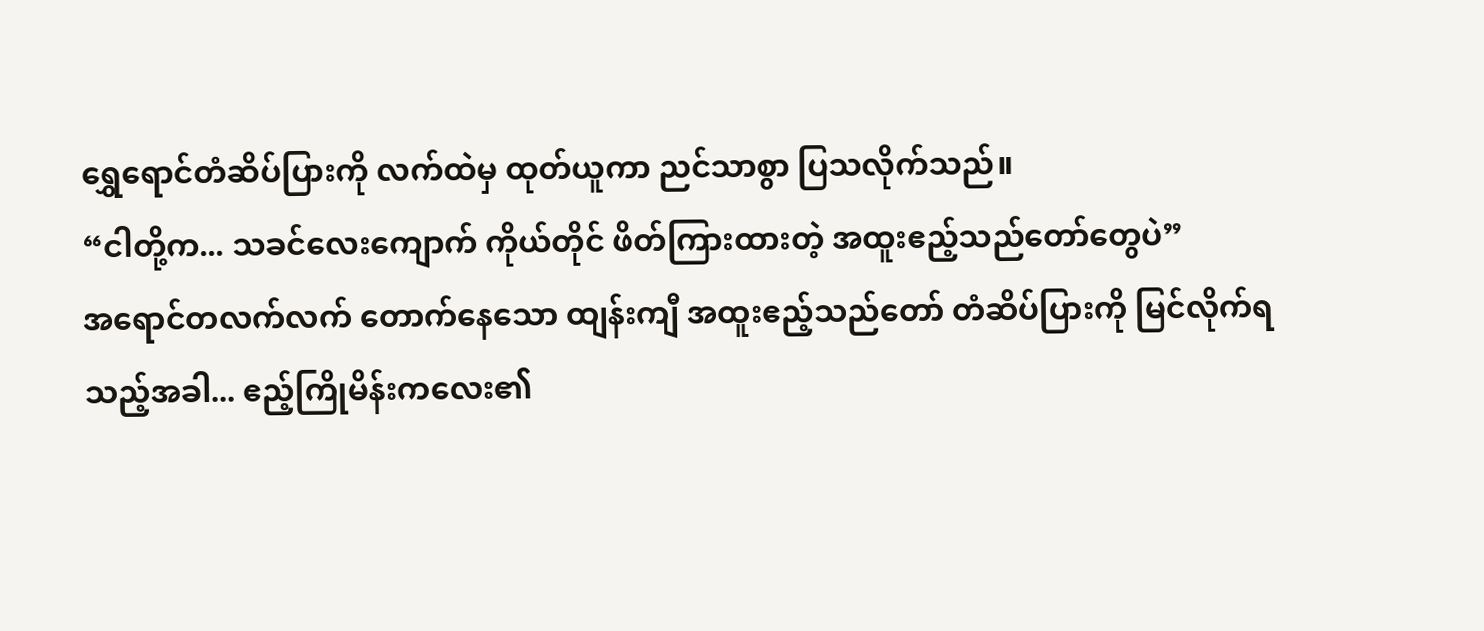ရွှေရောင်တံဆိပ်ပြားကို လက်ထဲမှ ထုတ်ယူကာ ညင်သာစွာ ပြသလိုက်သည်။
“ငါတို့က... သခင်လေးကျောက် ကိုယ်တိုင် ဖိတ်ကြားထားတဲ့ အထူးဧည့်သည်တော်တွေပဲ”
အရောင်တလက်လက် တောက်နေသော ထျန်းကျီ အထူးဧည့်သည်တော် တံဆိပ်ပြားကို မြင်လိုက်ရသည့်အခါ... ဧည့်ကြိုမိန်းကလေး၏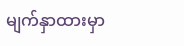မျက်နှာထားမှာ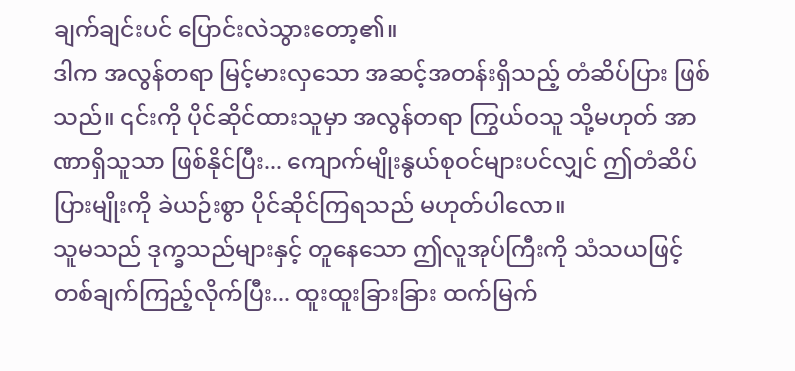ချက်ချင်းပင် ပြောင်းလဲသွားတော့၏။
ဒါက အလွန်တရာ မြင့်မားလှသော အဆင့်အတန်းရှိသည့် တံဆိပ်ပြား ဖြစ်သည်။ ၎င်းကို ပိုင်ဆိုင်ထားသူမှာ အလွန်တရာ ကြွယ်ဝသူ သို့မဟုတ် အာဏာရှိသူသာ ဖြစ်နိုင်ပြီး... ကျောက်မျိုးနွယ်စုဝင်များပင်လျှင် ဤတံဆိပ်ပြားမျိုးကို ခဲယဉ်းစွာ ပိုင်ဆိုင်ကြရသည် မဟုတ်ပါလော။
သူမသည် ဒုက္ခသည်များနှင့် တူနေသော ဤလူအုပ်ကြီးကို သံသယဖြင့် တစ်ချက်ကြည့်လိုက်ပြီး... ထူးထူးခြားခြား ထက်မြက်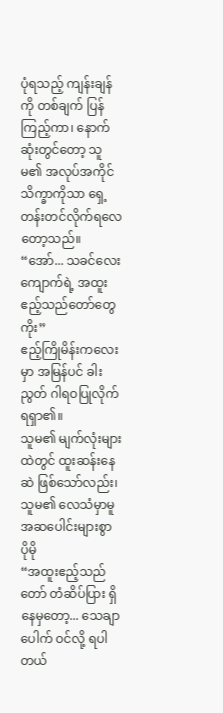ပုံရသည့် ကျန်းချန်ကို တစ်ချက် ပြန်ကြည့်ကာ၊ နောက်ဆုံးတွင်တော့ သူမ၏ အလုပ်အကိုင် သိက္ခာကိုသာ ရှေ့တန်းတင်လိုက်ရလေတော့သည်။
“အော်... သခင်လေးကျောက်ရဲ့ အထူးဧည့်သည်တော်တွေ ကိုး”
ဧည့်ကြိုမိန်းကလေးမှာ အမြန်ပင် ခါးညွတ် ဂါရဝပြုလိုက်ရရှာ၏။
သူမ၏ မျက်လုံးများထဲတွင် ထူးဆန်းနေဆဲ ဖြစ်သော်လည်း၊ သူမ၏ လေသံမှာမူ အဆပေါင်းများစွာ ပိုမို
“အထူးဧည့်သည်တော် တံဆိပ်ပြား ရှိနေမှတော့... သေချာပေါက် ဝင်လို့ ရပါတယ်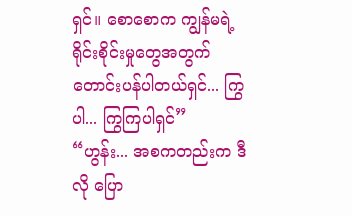ရှင်။ စောစောက ကျွန်မရဲ့ ရိုင်းစိုင်းမှုတွေအတွက် တောင်းပန်ပါတယ်ရှင်... ကြွပါ... ကြွကြပါရှင်”
“ဟွန်း... အစကတည်းက ဒီလို ပြော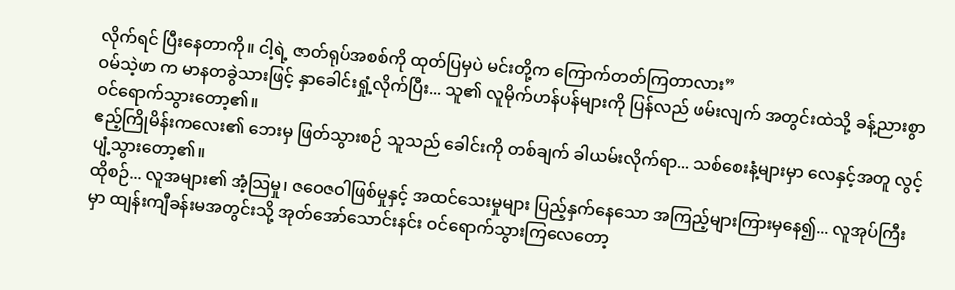လိုက်ရင် ပြီးနေတာကို။ ငါ့ရဲ့ ဇာတ်ရုပ်အစစ်ကို ထုတ်ပြမှပဲ မင်းတို့က ကြောက်တတ်ကြတာလား”
ဝမ်သဲ့ဖာ က မာနတခွဲသားဖြင့် နှာခေါင်းရှုံ့လိုက်ပြီး... သူ၏ လူမိုက်ဟန်ပန်များကို ပြန်လည် ဖမ်းလျက် အတွင်းထဲသို့ ခန့်ညားစွာ ဝင်ရောက်သွားတော့၏။
ဧည့်ကြိုမိန်းကလေး၏ ဘေးမှ ဖြတ်သွားစဉ် သူသည် ခေါင်းကို တစ်ချက် ခါယမ်းလိုက်ရာ... သစ်စေးနံ့များမှာ လေနှင့်အတူ လွင့်ပျံ့သွားတော့၏။
ထိုစဉ်... လူအများ၏ အံ့သြမှု၊ ဇဝေဇဝါဖြစ်မှုနှင့် အထင်သေးမှုများ ပြည့်နှက်နေသော အကြည့်များကြားမှနေ၍... လူအုပ်ကြီးမှာ ထျန်းကျီခန်းမအတွင်းသို့ အုတ်အော်သောင်းနင်း ဝင်ရောက်သွားကြလေတော့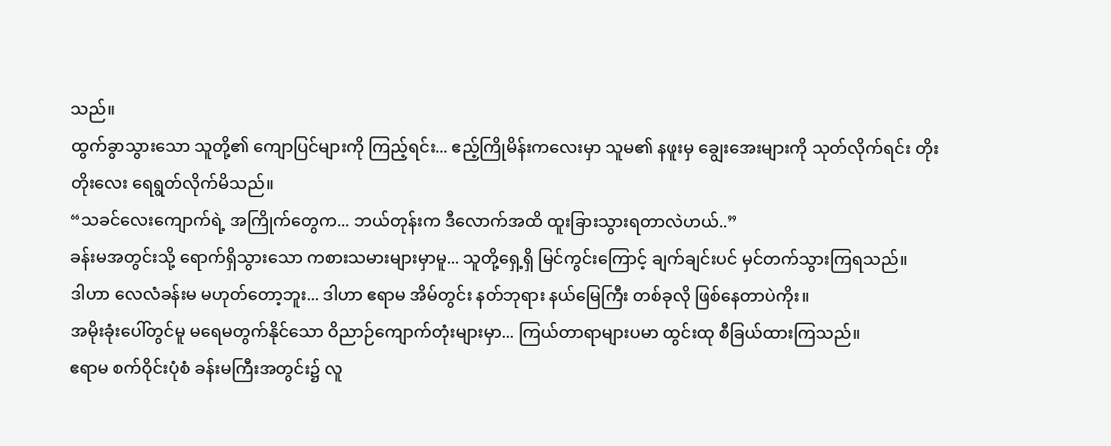သည်။
ထွက်ခွာသွားသော သူတို့၏ ကျောပြင်များကို ကြည့်ရင်း... ဧည့်ကြိုမိန်းကလေးမှာ သူမ၏ နဖူးမှ ချွေးအေးများကို သုတ်လိုက်ရင်း တိုးတိုးလေး ရေရွတ်လိုက်မိသည်။
“သခင်လေးကျောက်ရဲ့ အကြိုက်တွေက... ဘယ်တုန်းက ဒီလောက်အထိ ထူးခြားသွားရတာလဲဟယ်..”
ခန်းမအတွင်းသို့ ရောက်ရှိသွားသော ကစားသမားများမှာမူ... သူတို့ရှေ့ရှိ မြင်ကွင်းကြောင့် ချက်ချင်းပင် မှင်တက်သွားကြရသည်။
ဒါဟာ လေလံခန်းမ မဟုတ်တော့ဘူး... ဒါဟာ ဧရာမ အိမ်တွင်း နတ်ဘုရား နယ်မြေကြီး တစ်ခုလို ဖြစ်နေတာပဲကိုး။
အမိုးခုံးပေါ်တွင်မူ မရေမတွက်နိုင်သော ဝိညာဉ်ကျောက်တုံးများမှာ... ကြယ်တာရာများပမာ ထွင်းထု စီခြယ်ထားကြသည်။
ဧရာမ စက်ဝိုင်းပုံစံ ခန်းမကြီးအတွင်း၌ လူ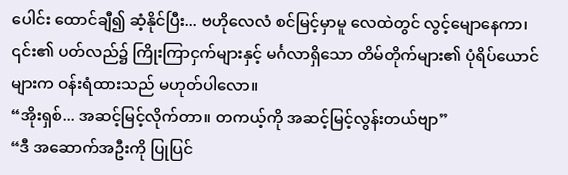ပေါင်း ထောင်ချီ၍ ဆံ့နိုင်ပြီး... ဗဟိုလေလံ စင်မြင့်မှာမူ လေထဲတွင် လွင့်မျောနေကာ၊ ၎င်း၏ ပတ်လည်၌ ကြိုးကြာငှက်များနှင့် မင်္ဂလာရှိသော တိမ်တိုက်များ၏ ပုံရိပ်ယောင်များက ဝန်းရံထားသည် မဟုတ်ပါလော။
“အိုးရှစ်... အဆင့်မြင့်လိုက်တာ။ တကယ့်ကို အဆင့်မြင့်လွန်းတယ်ဗျာ”
“ဒီ အဆောက်အဦးကို ပြုပြင်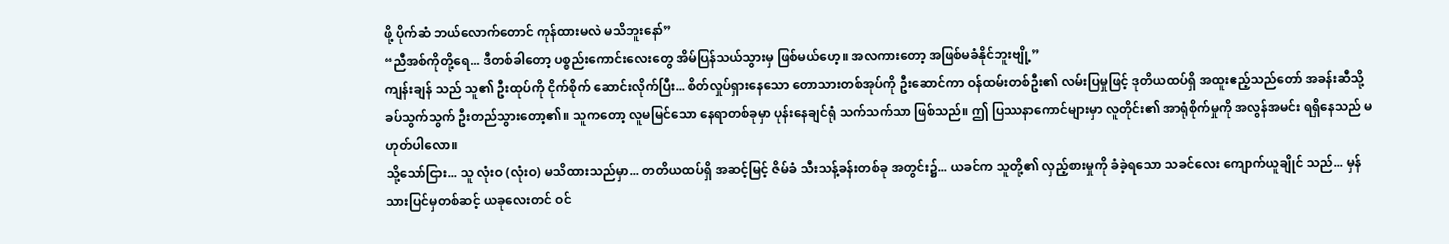ဖို့ ပိုက်ဆံ ဘယ်လောက်တောင် ကုန်ထားမလဲ မသိဘူးနော်”
“ညီအစ်ကိုတို့ရေ... ဒီတစ်ခါတော့ ပစ္စည်းကောင်းလေးတွေ အိမ်ပြန်သယ်သွားမှ ဖြစ်မယ်ဟေ့။ အလကားတော့ အဖြစ်မခံနိုင်ဘူးဗျို့”
ကျန်းချန် သည် သူ၏ ဦးထုပ်ကို ငိုက်စိုက် ဆောင်းလိုက်ပြီး... စိတ်လှုပ်ရှားနေသော တောသားတစ်အုပ်ကို ဦးဆောင်ကာ ဝန်ထမ်းတစ်ဦး၏ လမ်းပြမှုဖြင့် ဒုတိယထပ်ရှိ အထူးဧည့်သည်တော် အခန်းဆီသို့ ခပ်သွက်သွက် ဦးတည်သွားတော့၏။ သူကတော့ လူမမြင်သော နေရာတစ်ခုမှာ ပုန်းနေချင်ရုံ သက်သက်သာ ဖြစ်သည်။ ဤ ပြဿနာကောင်များမှာ လူတိုင်း၏ အာရုံစိုက်မှုကို အလွန်အမင်း ရရှိနေသည် မဟုတ်ပါလော။
သို့သော်ငြား... သူ လုံးဝ (လုံးဝ) မသိထားသည်မှာ... တတိယထပ်ရှိ အဆင့်မြင့် ဇိမ်ခံ သီးသန့်ခန်းတစ်ခု အတွင်း၌... ယခင်က သူတို့၏ လှည့်စားမှုကို ခံခဲ့ရသော သခင်လေး ကျောက်ယူချိုင် သည်... မှန်သားပြင်မှတစ်ဆင့် ယခုလေးတင် ဝင်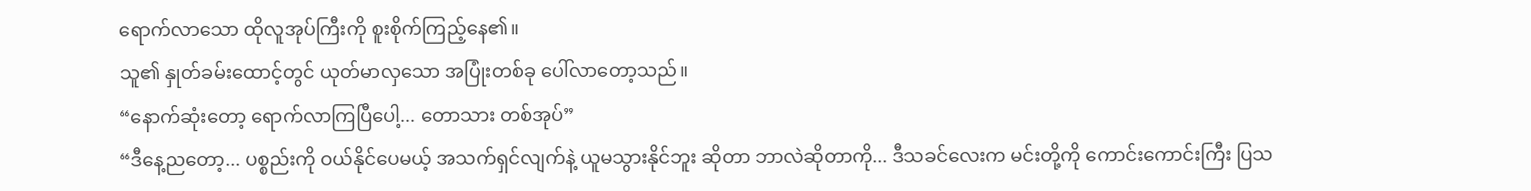ရောက်လာသော ထိုလူအုပ်ကြီးကို စူးစိုက်ကြည့်နေ၏။
သူ၏ နှုတ်ခမ်းထောင့်တွင် ယုတ်မာလှသော အပြုံးတစ်ခု ပေါ်လာတော့သည်။
“နောက်ဆုံးတော့ ရောက်လာကြပြီပေါ့... တောသား တစ်အုပ်”
“ဒီနေ့ညတော့... ပစ္စည်းကို ဝယ်နိုင်ပေမယ့် အသက်ရှင်လျက်နဲ့ ယူမသွားနိုင်ဘူး ဆိုတာ ဘာလဲဆိုတာကို... ဒီသခင်လေးက မင်းတို့ကို ကောင်းကောင်းကြီး ပြသ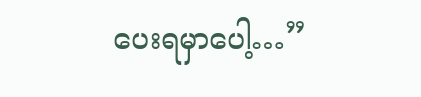ပေးရမှာပေါ့…”